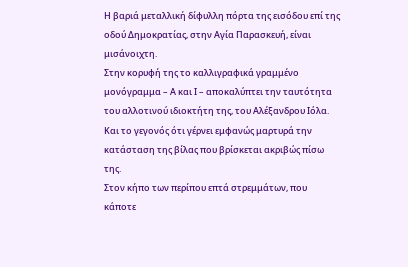Η βαριά μεταλλική δίφυλλη πόρτα της εισόδου επί της οδού Δημοκρατίας, στην Αγία Παρασκευή, είναι μισάνοιχτη.
Στην κορυφή της το καλλιγραφικά γραμμένο μονόγραμμα – Α και Ι – αποκαλύπτει την ταυτότητα του αλλοτινού ιδιοκτήτη της, του Αλέξανδρου Ιόλα. Και το γεγονός ότι γέρνει εμφανώς μαρτυρά την κατάσταση της βίλας που βρίσκεται ακριβώς πίσω της.
Στον κήπο των περίπου επτά στρεμμάτων, που κάποτε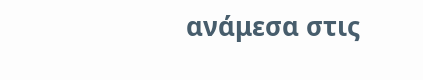ανάμεσα στις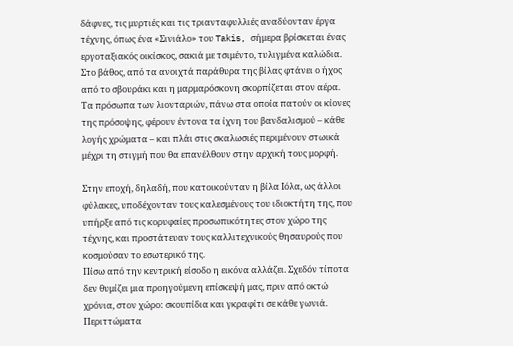δάφνες, τις μυρτιές και τις τριανταφυλλιές αναδύονταν έργα τέχνης, όπως ένα «Σινιάλο» του Takis, σήμερα βρίσκεται ένας εργοταξιακός οικίσκος, σακιά με τσιμέντο, τυλιγμένα καλώδια.
Στο βάθος, από τα ανοιχτά παράθυρα της βίλας φτάνει ο ήχος από το σβουράκι και η μαρμαρόσκονη σκορπίζεται στον αέρα. Τα πρόσωπα των λιονταριών, πάνω στα οποία πατούν οι κίονες της πρόσοψης, φέρουν έντονα τα ίχνη του βανδαλισμού – κάθε λογής χρώματα – και πλάι στις σκαλωσιές περιμένουν στωικά μέχρι τη στιγμή που θα επανέλθουν στην αρχική τους μορφή.

Στην εποχή, δηλαδή, που κατοικούνταν η βίλα Ιόλα, ως άλλοι φύλακες, υποδέχονταν τους καλεσμένους του ιδιοκτήτη της, που υπήρξε από τις κορυφαίες προσωπικότητες στον χώρο της τέχνης, και προστάτευαν τους καλλιτεχνικούς θησαυρούς που κοσμούσαν το εσωτερικό της.
Πίσω από την κεντρική είσοδο η εικόνα αλλάζει. Σχεδόν τίποτα δεν θυμίζει μια προηγούμενη επίσκεψή μας, πριν από οκτώ χρόνια, στον χώρο: σκουπίδια και γκραφίτι σε κάθε γωνιά.
Περιττώματα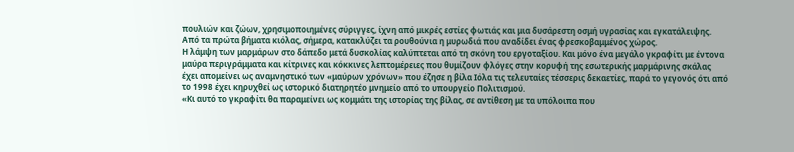πουλιών και ζώων, χρησιμοποιημένες σύριγγες, ίχνη από μικρές εστίες φωτιάς και μια δυσάρεστη οσμή υγρασίας και εγκατάλειψης. Από τα πρώτα βήματα κιόλας, σήμερα, κατακλύζει τα ρουθούνια η μυρωδιά που αναδίδει ένας φρεσκοβαμμένος χώρος.
Η λάμψη των μαρμάρων στο δάπεδο μετά δυσκολίας καλύπτεται από τη σκόνη του εργοταξίου. Και μόνο ένα μεγάλο γκραφίτι με έντονα μαύρα περιγράμματα και κίτρινες και κόκκινες λεπτομέρειες που θυμίζουν φλόγες στην κορυφή της εσωτερικής μαρμάρινης σκάλας έχει απομείνει ως αναμνηστικό των «μαύρων χρόνων» που έζησε η βίλα Ιόλα τις τελευταίες τέσσερις δεκαετίες, παρά το γεγονός ότι από το 1998 έχει κηρυχθεί ως ιστορικό διατηρητέο μνημείο από το υπουργείο Πολιτισμού.
«Κι αυτό το γκραφίτι θα παραμείνει ως κομμάτι της ιστορίας της βίλας, σε αντίθεση με τα υπόλοιπα που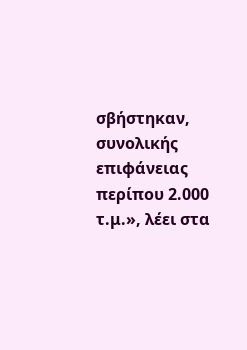σβήστηκαν, συνολικής επιφάνειας περίπου 2.000 τ.μ.», λέει στα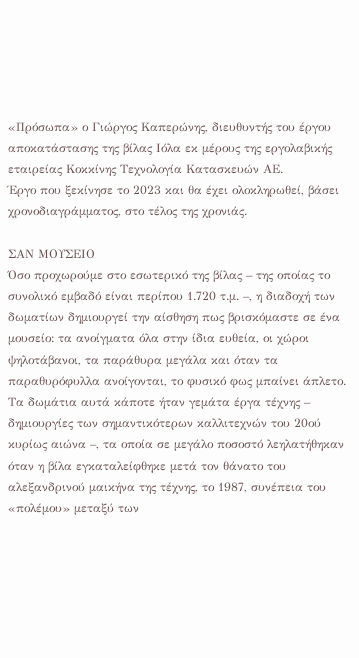«Πρόσωπα» ο Γιώργος Καπερώνης, διευθυντής του έργου αποκατάστασης της βίλας Ιόλα εκ μέρους της εργολαβικής εταιρείας Κοκκίνης Τεχνολογία Κατασκευών ΑΕ.
Έργο που ξεκίνησε το 2023 και θα έχει ολοκληρωθεί, βάσει χρονοδιαγράμματος, στο τέλος της χρονιάς.

ΣΑΝ ΜΟΥΣΕΙΟ
Όσο προχωρούμε στο εσωτερικό της βίλας – της οποίας το συνολικό εμβαδό είναι περίπου 1.720 τ.μ. –, η διαδοχή των δωματίων δημιουργεί την αίσθηση πως βρισκόμαστε σε ένα μουσείο: τα ανοίγματα όλα στην ίδια ευθεία, οι χώροι ψηλοτάβανοι, τα παράθυρα μεγάλα και όταν τα παραθυρόφυλλα ανοίγονται, το φυσικό φως μπαίνει άπλετο.
Τα δωμάτια αυτά κάποτε ήταν γεμάτα έργα τέχνης – δημιουργίες των σημαντικότερων καλλιτεχνών του 20ού κυρίως αιώνα –, τα οποία σε μεγάλο ποσοστό λεηλατήθηκαν όταν η βίλα εγκαταλείφθηκε μετά τον θάνατο του αλεξανδρινού μαικήνα της τέχνης, το 1987, συνέπεια του «πολέμου» μεταξύ των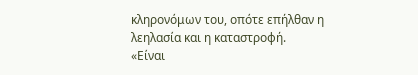κληρονόμων του, οπότε επήλθαν η λεηλασία και η καταστροφή.
«Είναι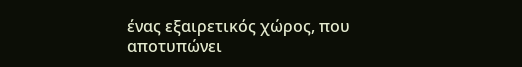ένας εξαιρετικός χώρος, που αποτυπώνει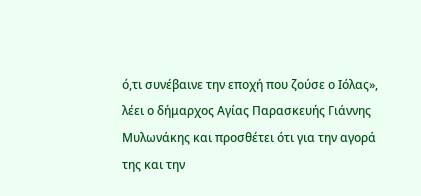ό,τι συνέβαινε την εποχή που ζούσε ο Ιόλας», λέει ο δήμαρχος Αγίας Παρασκευής Γιάννης Μυλωνάκης και προσθέτει ότι για την αγορά της και την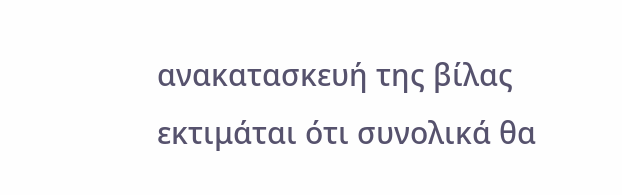ανακατασκευή της βίλας εκτιμάται ότι συνολικά θα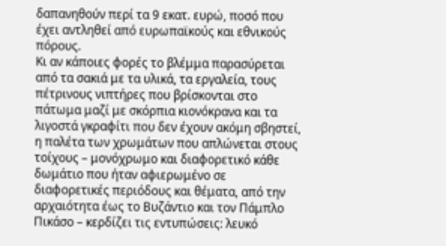δαπανηθούν περί τα 9 εκατ. ευρώ, ποσό που έχει αντληθεί από ευρωπαϊκούς και εθνικούς πόρους.
Κι αν κάποιες φορές το βλέμμα παρασύρεται από τα σακιά με τα υλικά, τα εργαλεία, τους πέτρινους νιπτήρες που βρίσκονται στο πάτωμα μαζί με σκόρπια κιονόκρανα και τα λιγοστά γκραφίτι που δεν έχουν ακόμη σβηστεί, η παλέτα των χρωμάτων που απλώνεται στους τοίχους – μονόχρωμο και διαφορετικό κάθε δωμάτιο που ήταν αφιερωμένο σε διαφορετικές περιόδους και θέματα, από την αρχαιότητα έως το Βυζάντιο και τον Πάμπλο Πικάσο – κερδίζει τις εντυπώσεις: λευκό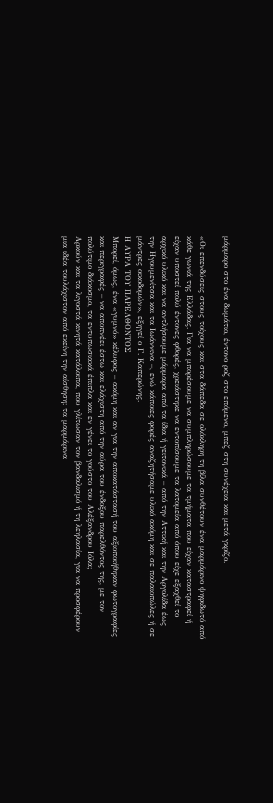μάρμαρο στο ένα δωμάτιο, έντονο ροζ στο επόμενο, μπεζ στη συνέχεια και μετά γκρίζο.

«Οι επενδύσεις στους τοίχους και στα δάπεδα σε ολόκληρη τη βίλα συνθέτουν ένα μαρμάρινο ψηφιδωτό από κάθε γωνιά της Ελλάδας. Για να μπορέσουμε να συμπληρώσουμε τα τμήματα που είχαν καταστραφεί ή είχαν υποστεί πολύ έντονες φθορές, χρειάστηκε να εντοπίσουμε τα λατομεία από όπου είχε εξαχθεί το αρχικό υλικό και να αντλήσουμε μάρμαρα από τα ίδια ή γειτονικά – από την Αττική και την Αργολίδα έως την Ηγουμενίτσα και τα Ιωάννινα –, ενώ κάποιες φορές αναζητήσαμε υλικό ακόμη και σε παλαιοπώλες ή σε μάντρες οικοδομών», εξηγεί ο Γ. Καπερώνης.
Η ΑΥΡΑ ΤΟΥ ΠΑΡΕΛΘΟΝΤΟΣ
Μπορεί, όμως, ένα «γυμνό» κέλυφος – ακόμη και αν για την αποκατάστασή του αξιοποιήθηκαν φωτογραφίες και περιγραφές – να αποπνέει έστω και ελάχιστη από την αύρα του ένδοξου παρελθόντος της, με τον πολύτιμο διάκοσμο, τα εντυπωσιακά έπιπλα και εν γένει το γούστο του Αλέξανδρου Ιόλα;
Αρκούν και τα λιγοστά κινητά κατάλοιπα, που γλίτωσαν τον βανδαλισμό ή τη λεηλασία, για να προσφέρουν μια ιδέα τουλάχιστον από εκείνη την αίσθηση: τα μαρμάρινα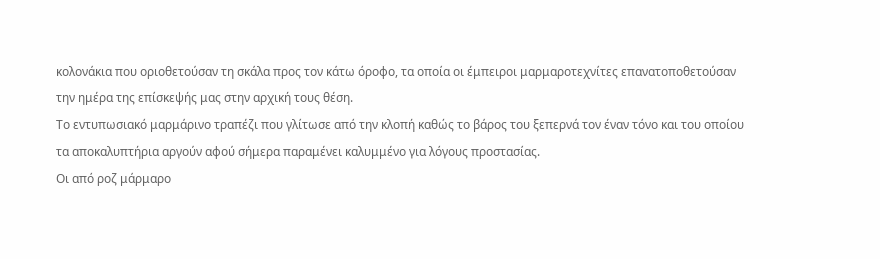κολονάκια που οριοθετούσαν τη σκάλα προς τον κάτω όροφο, τα οποία οι έμπειροι μαρμαροτεχνίτες επανατοποθετούσαν την ημέρα της επίσκεψής μας στην αρχική τους θέση.
Το εντυπωσιακό μαρμάρινο τραπέζι που γλίτωσε από την κλοπή καθώς το βάρος του ξεπερνά τον έναν τόνο και του οποίου τα αποκαλυπτήρια αργούν αφού σήμερα παραμένει καλυμμένο για λόγους προστασίας.
Οι από ροζ μάρμαρο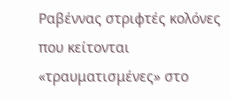Ραβέννας στριφτές κολόνες που κείτονται «τραυματισμένες» στο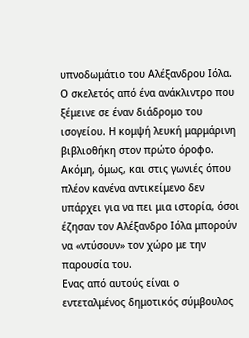υπνοδωμάτιο του Αλέξανδρου Ιόλα. Ο σκελετός από ένα ανάκλιντρο που ξέμεινε σε έναν διάδρομο του ισογείου. Η κομψή λευκή μαρμάρινη βιβλιοθήκη στον πρώτο όροφο.
Ακόμη, όμως, και στις γωνιές όπου πλέον κανένα αντικείμενο δεν υπάρχει για να πει μια ιστορία, όσοι έζησαν τον Αλέξανδρο Ιόλα μπορούν να «ντύσουν» τον χώρο με την παρουσία του.
Ενας από αυτούς είναι ο εντεταλμένος δημοτικός σύμβουλος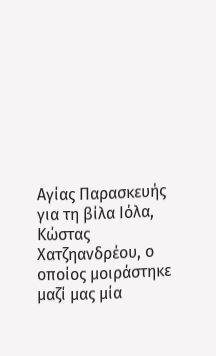Αγίας Παρασκευής για τη βίλα Ιόλα, Κώστας Χατζηανδρέου, ο οποίος μοιράστηκε μαζί μας μία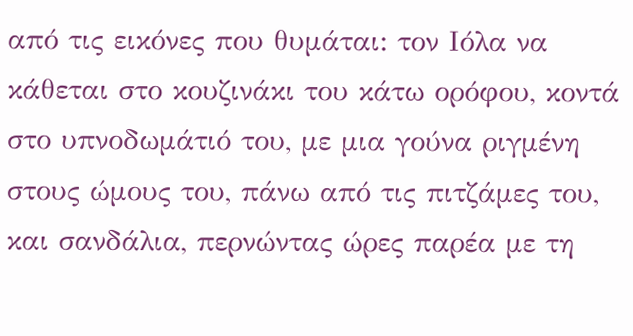από τις εικόνες που θυμάται: τον Ιόλα να κάθεται στο κουζινάκι του κάτω ορόφου, κοντά στο υπνοδωμάτιό του, με μια γούνα ριγμένη στους ώμους του, πάνω από τις πιτζάμες του, και σανδάλια, περνώντας ώρες παρέα με τη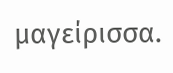μαγείρισσα.